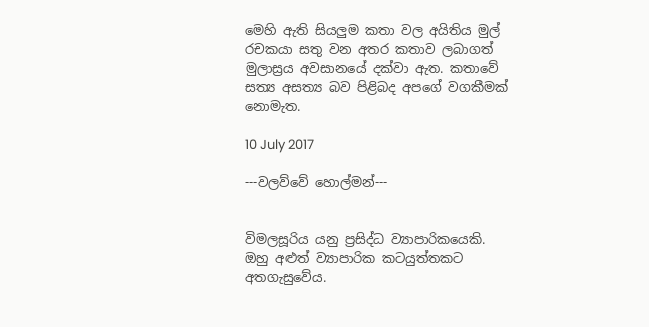මෙහි ඇති සියලුම කතා වල අයිතිය මුල් රචකයා සතු වන අතර කතාව ලබාගත් මුලාස්‍රය අවසානයේ දක්වා ඇත. කතාවේ සත්‍ය අසත්‍ය බව පිළිබද අපගේ වගකීමක් නොමැත.

10 July 2017

---වලව්වේ හොල්මන්---


විමලසූරිය යනු ප්‍රසිද්ධ ව්‍යාපාරිකයෙකි. ඔහු අළුත් ව්‍යාපාරික කටයුත්තකට අතගැසුවේය.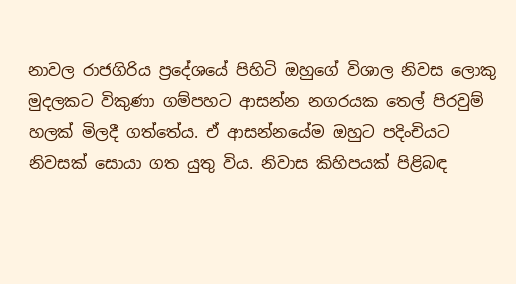නාවල රාජගිරිය ප්‍රදේශයේ පිහිටි ඔහුගේ විශාල නිවස ලොකු මුදලකට විකුණා ගම්පහට ආසන්න නගරයක තෙල් පිරවුම් හලක් මිලදී ගත්තේය. ඒ ආසන්නයේම ඔහුට පදිංචියට නිවසක් සොයා ගත යුතු විය. නිවාස කිහිපයක් පිළිබඳ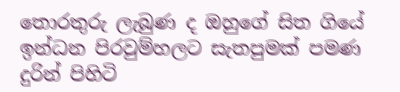තොරතුරු ලැබුණ ද ඔහුගේ සිත ගියේ ඉන්ධන පිරවුම්හලට සැතපුමක් පමණ දුරින් පිහිටි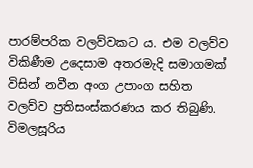පාරම්පරික වලව්වකට ය. එම වලව්ව විකිණීම උදෙසාම අතරමැදි සමාගමක් විසින් නවීන අංග උපාංග සහිත වලව්ව ප්‍රතිසංස්කරණය කර තිබුණි. විමලසූරිය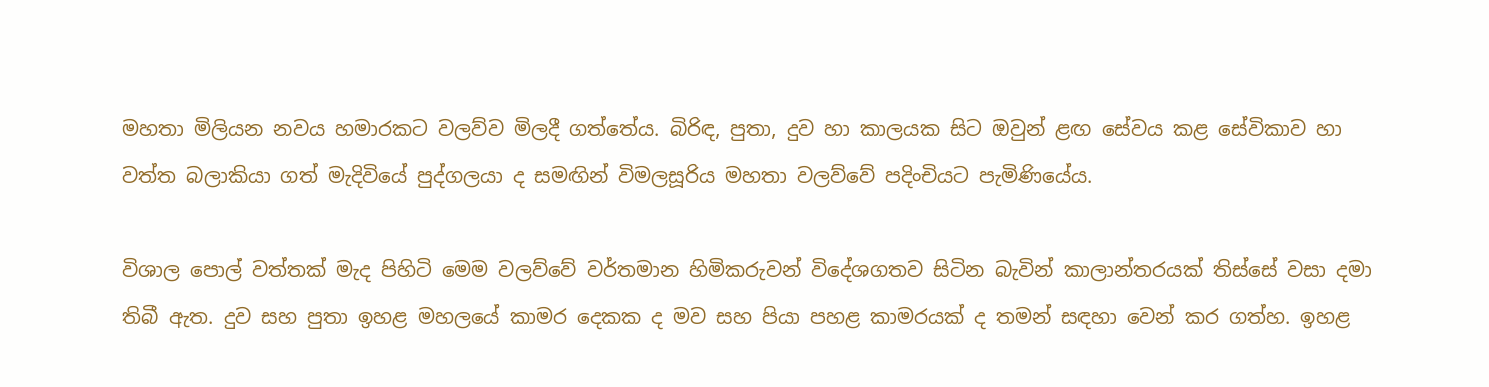මහතා මිලියන නවය හමාරකට වලව්ව මිලදී ගත්තේය. බිරිඳ, පුතා, දුව හා කාලයක සිට ඔවුන් ළඟ සේවය කළ සේවිකාව හා වත්ත බලාකියා ගත් මැදිවියේ පුද්ගලයා ද සමඟින් විමලසූරිය මහතා වලව්වේ පදිංචියට පැමිණියේය.

විශාල පොල් වත්තක් මැද පිහිටි මෙම වලව්වේ වර්තමාන හිමිකරුවන් විදේශගතව සිටින බැවින් කාලාන්තරයක් තිස්සේ වසා දමා තිබී ඇත. දුව සහ පුතා ඉහළ මහලයේ කාමර දෙකක ද මව සහ පියා පහළ කාමරයක් ද තමන් සඳහා වෙන් කර ගත්හ. ඉහළ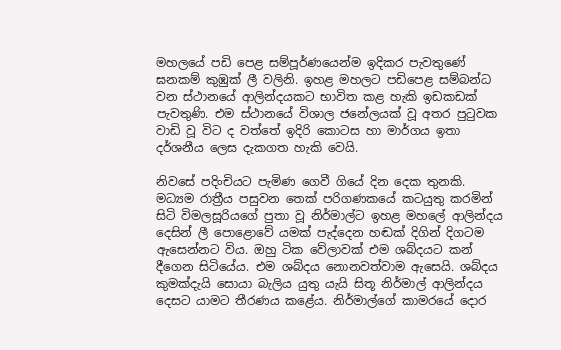මහලයේ පඩි පෙළ සම්පූර්ණයෙන්ම ඉදිකර පැවතුණේ ඝනකම් කුඹුක් ලී වලිනි. ඉහළ මහලට පඩිපෙළ සම්බන්ධ වන ස්ථානයේ ආලින්දයකට භාවිත කළ හැකි ඉඩකඩක් පැවතුණි. එම ස්ථානයේ විශාල ජනේලයක් වූ අතර පුටුවක වාඩි වූ විට ද වත්තේ ඉදිරි කොටස හා මාර්ගය ඉතා දර්ශනීය ලෙස දැකගත හැකි වෙයි.

නිවසේ පදිංචියට පැමිණ ගෙවී ගියේ දින දෙක තුනකි. මධ්‍යම රාත්‍රීය පසුවන තෙක් පරිගණකයේ කටයුතු කරමින් සිටි විමලසූරියගේ පුතා වූ නිර්මාල්ට ඉහළ මහලේ ආලින්දය දෙසින් ලී පොළොවේ යමක් පැද්දෙන හඬක් දිගින් දිගටම ඇසෙන්නට විය. ඔහු ටික වේලාවක් එම ශබ්දයට කන් දීගෙන සිටියේය. එම ශබ්දය නොනවත්වාම ඇසෙයි. ශබ්දය කුමක්දැයි සොයා බැලිය යුතු යැයි සිතූ නිර්මාල් ආලින්දය දෙසට යාමට තීරණය කළේය. නිර්මාල්ගේ කාමරයේ දොර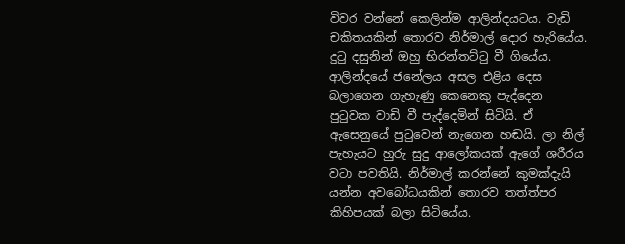විවර වන්නේ කෙලින්ම ආලින්දයටය. වැඩි චකිතයකින් තොරව නිර්මාල් දොර හැරියේය. දුටු දසුනින් ඔහු භිරන්තට්ටු වී ගියේය. ආලින්දයේ ජනේලය අසල එළිය දෙස බලාගෙන ගැහැණු කෙනෙකු පැද්දෙන පුටුවක වාඩි වී පැද්දෙමින් සිටියි. ඒ ඇසෙනුයේ පුටුවෙන් නැගෙන හඬයි. ලා නිල් පැහැයට හුරු සුදු ආලෝකයක් ඇගේ ශරීරය වටා පවතියි. නිර්මාල් කරන්නේ කුමක්දැයි යන්න අවබෝධයකින් තොරව තත්ත්පර කිහිපයක් බලා සිටියේය.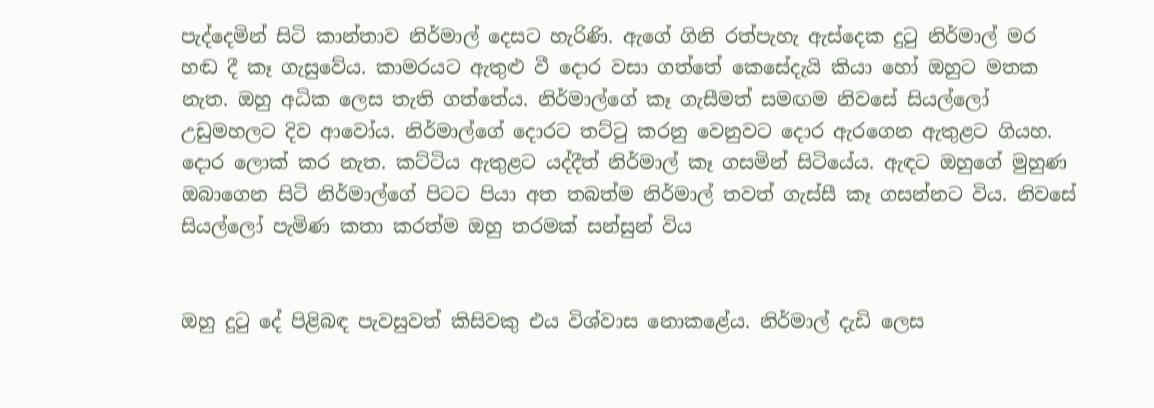පැද්දෙමින් සිටි කාන්තාව නිර්මාල් දෙසට හැරිණි. ඇගේ ගිනි රත්පැහැ ඇස්දෙක දුටු නිර්මාල් මර හඬ දී කෑ ගැසුවේය. කාමරයට ඇතුළු වී දොර වසා ගත්තේ කෙසේදැයි කියා හෝ ඔහුට මතක නැත. ඔහු අධික ලෙස තැති ගත්තේය. නිර්මාල්ගේ කෑ ගැසීමත් සමඟම නිවසේ සියල්ලෝ උඩුමහලට දිව ආවෝය. නිර්මාල්ගේ දොරට තට්ටු කරනු වෙනුවට දොර ඇරගෙන ඇතුළට ගියහ. දොර ලොක් කර නැත. කට්ටිය ඇතුළට යද්දීත් නිර්මාල් කෑ ගසමින් සිටියේය. ඇඳට ඔහුගේ මුහුණ ඔබාගෙන සිටි නිර්මාල්ගේ පිටට පියා අත තබත්ම නිර්මාල් තවත් ගැස්සී කෑ ගසන්නට විය. නිවසේ සියල්ලෝ පැමිණ කතා කරත්ම ඔහු තරමක් සන්සුන් විය


ඔහු දුටු දේ පිළිබඳ පැවසුවත් කිසිවකු එය විශ්වාස නොකළේය. නිර්මාල් දැඩි ලෙස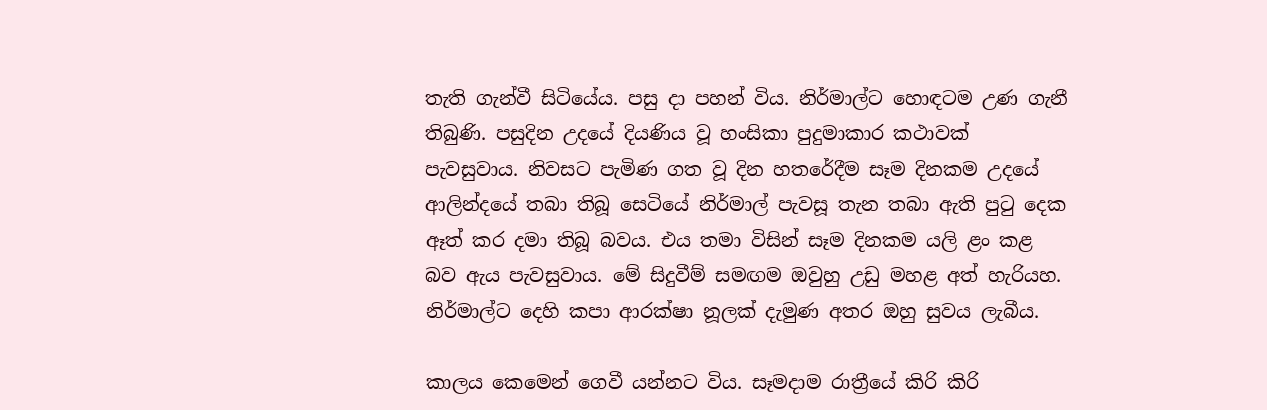තැති ගැන්වී සිටියේය. පසු දා පහන් විය. නිර්මාල්ට හොඳටම උණ ගැනී තිබුණි. පසුදින උදයේ දියණිය වූ හංසිකා පුදුමාකාර කථාවක් පැවසුවාය. නිවසට පැමිණ ගත වූ දින හතරේදීම සෑම දිනකම උදයේ ආලින්දයේ තබා තිබූ සෙටියේ නිර්මාල් පැවසූ තැන තබා ඇති පුටු දෙක ඈත් කර දමා තිබූ බවය. එය තමා විසින් සෑම දිනකම යලි ළං කළ බව ඇය පැවසුවාය. මේ සිදුවීම් සමඟම ඔවුහු උඩු මහළ අත් හැරියහ. නිර්මාල්ට දෙහි කපා ආරක්ෂා නූලක් දැමුණ අතර ඔහු සුවය ලැබීය.

කාලය කෙමෙන් ගෙවී යන්නට විය. සෑමදාම රාත්‍රීයේ කිරි කිරි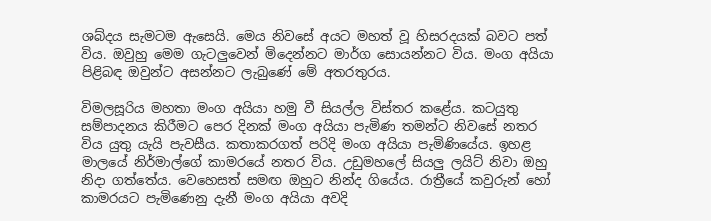ශබ්දය සැමටම ඇසෙයි. මෙය නිවසේ අයට මහත් වූ හිසරදයක් බවට පත් විය. ඔවුහු මෙම ගැටලුවෙන් මිදෙන්නට මාර්ග සොයන්නට විය. මංග අයියා පිළිබඳ ඔවුන්ට අසන්නට ලැබුණේ මේ අතරතුරය.

විමලසූරිය මහතා මංග අයියා හමු වී සියල්ල විස්තර කළේය. කටයුතු සම්පාදනය කිරීමට පෙර දිනක් මංග අයියා පැමිණ තමන්ට නිවසේ නතර විය යුතු යැයි පැවසීය. කතාකරගත් පරිදි මංග අයියා පැමිණියේය. ඉහළ මාලයේ නිර්මාල්ගේ කාමරයේ නතර විය. උඩුමහලේ සියලු ලයිට් නිවා ඔහු නිදා ගත්තේය. වෙහෙසත් සමඟ ඔහුට නින්ද ගියේය. රාත්‍රීයේ කවුරුන් හෝ කාමරයට පැමිණෙනු දැනී මංග අයියා අවදි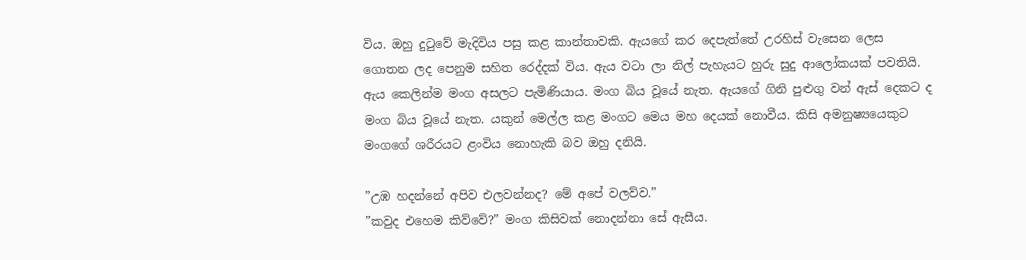විය. ඔහු දුටුවේ මැදිවිය පසු කළ කාන්තාවකි. ඇයගේ කර දෙපැත්තේ උරහිස් වැසෙන ලෙස ගොතන ලද පෙනුම සහිත රෙද්දක් විය. ඇය වටා ලා නිල් පැහැයට හුරු සුදු ආලෝකයක් පවතියි. ඇය කෙලින්ම මංග අසලට පැමිණියාය. මංග බිය වූයේ නැත. ඇයගේ ගිනි පුළුගු වන් ඇස් දෙකට ද මංග බිය වූයේ නැත. යකුන් මෙල්ල කළ මංගට මෙය මහ දෙයක් නොවීය. කිසි අමනුෂ්‍යයෙකුට මංගගේ ශරීරයට ළංවිය නොහැකි බව ඔහු දනියි.

”උඹ හදන්නේ අපිව එලවන්නද? මේ අපේ වලව්ව.”
”කවුද එහෙම කිව්වේ?” මංග කිසිවක් නොදන්නා සේ ඇසීය.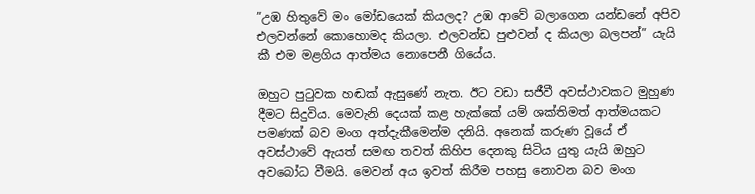”උඹ හිතුවේ මං මෝඩයෙක් කියලද? උඹ ආවේ බලාගෙන යන්ඩනේ අපිව එලවන්නේ කොහොමද කියලා. එලවන්ඩ පුළුවන් ද කියලා බලපන්” යැයි කී එම මළගිය ආත්මය නොපෙනී ගියේය.

ඔහුට පුටුවක හඬක් ඇසුණේ නැත. ඊට වඩා සජීවී අවස්ථාවකට මුහුණ දීමට සිදුවිය. මෙවැනි දෙයක් කළ හැක්කේ යම් ශක්තිමත් ආත්මයකට පමණක් බව මංග අත්දැකීමෙන්ම දනියි. අනෙක් කරුණ වූයේ ඒ අවස්ථාවේ ඇයත් සමඟ තවත් කිහිප දෙනකු සිටිය යුතු යැයි ඔහුට අවබෝධ වීමයි. මෙවන් අය ඉවත් කිරීම පහසු නොවන බව මංග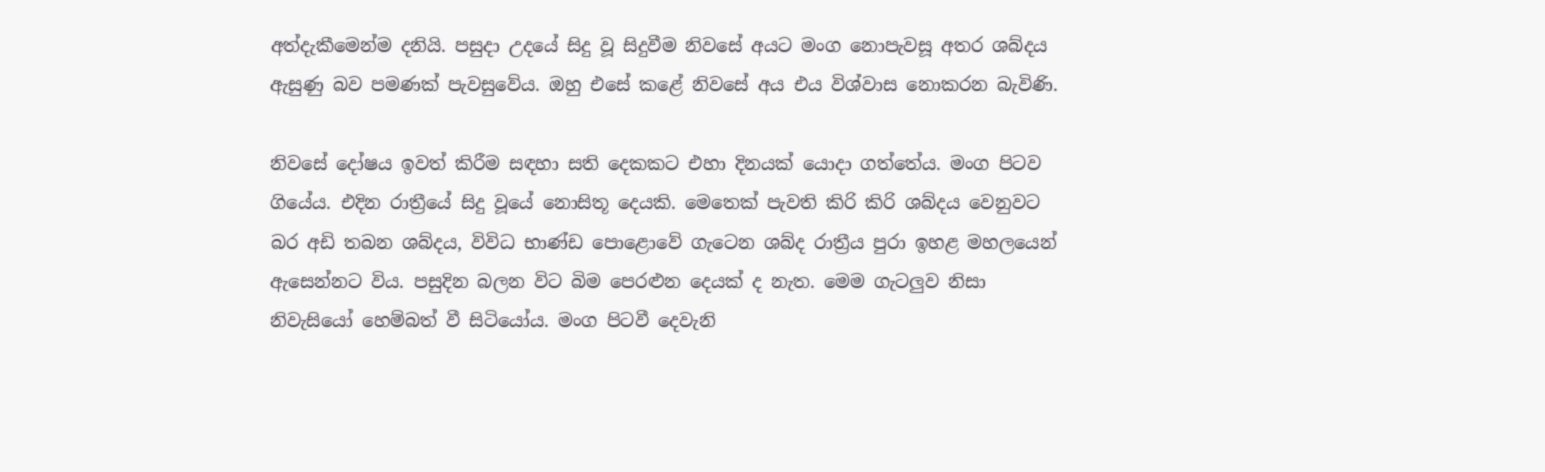අත්දැකීමෙන්ම දනියි. පසුදා උදයේ සිදු වූ සිදුවීම නිවසේ අයට මංග නොපැවසූ අතර ශබ්දය ඇසුණු බව පමණක් පැවසුවේය. ඔහු එසේ කළේ නිවසේ අය එය විශ්වාස නොකරන බැවිණි.

නිවසේ දෝෂය ඉවත් කිරීම සඳහා සති දෙකකට එහා දිනයක් යොදා ගත්තේය. මංග පිටව ගියේය. එදින රාත්‍රීයේ සිදු වූයේ නොසිතූ දෙයකි. මෙතෙක් පැවති කිරි කිරි ශබ්දය වෙනුවට බර අඩි තබන ශබ්දය, විවිධ භාණ්ඩ පොළොවේ ගැටෙන ශබ්ද රාත්‍රීය පුරා ඉහළ මහලයෙන් ඇසෙන්නට විය. පසුදින බලන විට බිම පෙරළුන දෙයක් ද නැත. මෙම ගැටලුව නිසා නිවැසියෝ හෙම්බත් වී සිටියෝය. මංග පිටවී දෙවැනි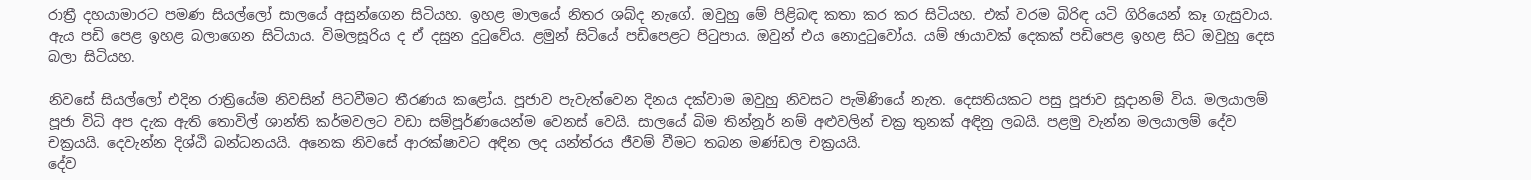රාත්‍රී දහයාමාරට පමණ සියල්ලෝ සාලයේ අසුන්ගෙන සිටියහ. ඉහළ මාලයේ නිතර ශබ්ද නැගේ. ඔවුහු මේ පිළිබඳ කතා කර කර සිටියහ. එක් වරම බිරිඳ යටි ගිරියෙන් කෑ ගැසුවාය. ඇය පඩි පෙළ ඉහළ බලාගෙන සිටියාය. විමලසූරිය ද ඒ දසුන දුටුවේය. ළමුන් සිටියේ පඩිපෙළට පිටුපාය. ඔවුන් එය නොදුටුවෝය. යම් ඡායාවක් දෙකක් පඩිපෙළ ඉහළ සිට ඔවුහු දෙස බලා සිටියහ.

නිවසේ සියල්ලෝ එදින රාත්‍රියේම නිවසින් පිටවීමට තීරණය කළෝය. පූජාව පැවැත්වෙන දිනය දක්වාම ඔවුහු නිවසට පැමිණියේ නැත. දෙසතියකට පසු පූජාව සූදානම් විය. මලයාලම් පූජා විධි අප දැක ඇති තොවිල් ශාන්ති කර්මවලට වඩා සම්පූර්ණයෙන්ම වෙනස් වෙයි. සාලයේ බිම තින්නූර් නම් අළුවලින් චක්‍ර තුනක් අඳිනු ලබයි. පළමු වැන්න මලයාලම් දේව චක්‍රයයි. දෙවැන්න දිශ්ඨි බන්ධනයයි. අනෙක නිවසේ ආරක්ෂාවට අඳින ලද යන්ත්රය ජීවම් වීමට තබන මණ්ඩල චක්‍රයයි.
දේව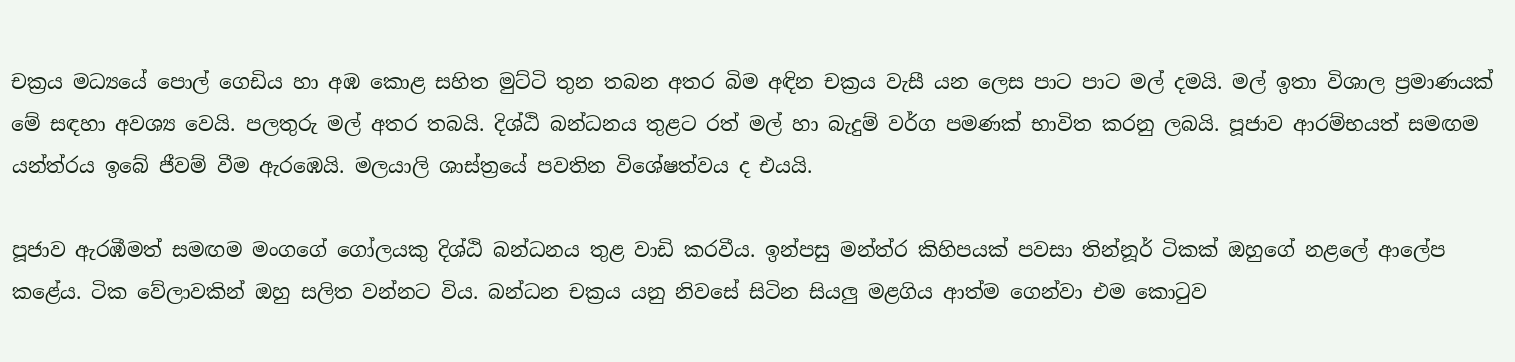චක්‍රය මධ්‍යයේ පොල් ගෙඩිය හා අඹ කොළ සහිත මුට්ටි තුන තබන අතර බිම අඳින චක්‍රය වැසී යන ලෙස පාට පාට මල් දමයි. මල් ඉතා විශාල ප්‍රමාණයක් මේ සඳහා අවශ්‍ය වෙයි. පලතුරු මල් අතර තබයි. දිශ්ඨි බන්ධනය තුළට රත් මල් හා බැදුම් වර්ග පමණක් භාවිත කරනු ලබයි. පූජාව ආරම්භයත් සමඟම යන්ත්රය ඉබේ ජීවම් වීම ඇරඹෙයි. මලයාලි ශාස්ත්‍රයේ පවතින විශේෂත්වය ද එයයි.

පූජාව ඇරඹීමත් සමඟම මංගගේ ගෝලයකු දිශ්ඨි බන්ධනය තුළ වාඩි කරවීය. ඉන්පසු මන්ත්ර කිහිපයක් පවසා තින්නූර් ටිකක් ඔහුගේ නළලේ ආලේප කළේය. ටික වේලාවකින් ඔහු සලිත වන්නට විය. බන්ධන චක්‍රය යනු නිවසේ සිටින සියලු මළගිය ආත්ම ගෙන්වා එම කොටුව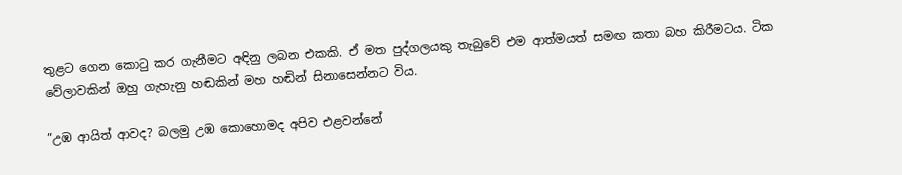තුළට ගෙන කොටු කර ගැනීමට අඳිනු ලබන එකකි. ඒ මත පුද්ගලයකු තැබුවේ එම ආත්මයත් සමඟ කතා බහ කිරීමටය. ටික වේලාවකින් ඔහු ගැහැනු හඬකින් මහ හඬින් සිනාසෙන්නට විය.

”උඹ ආයිත් ආවද? බලමු උඹ කොහොමද අපිව එළවන්නේ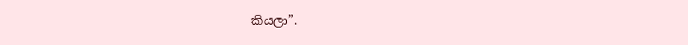කියලා”.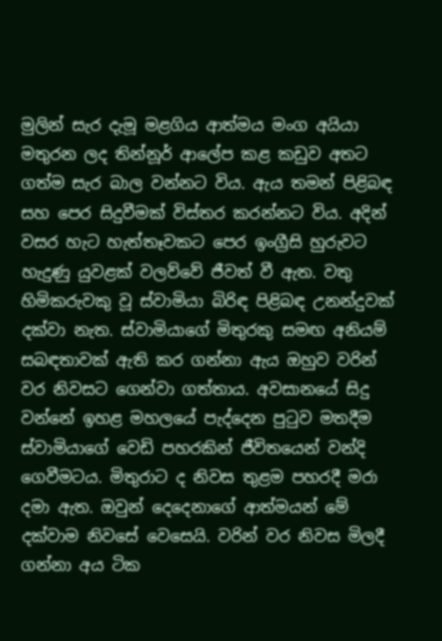මුලින් සැර දැමූ මළගිය ආත්මය මංග අයියා මතුරන ලද තින්නූර් ආලේප කළ කඩුව අතට ගත්ම සැර බාල වන්නට විය. ඇය තමන් පිළිබඳ සහ පෙර සිදුවීමක් විස්තර කරන්නට විය. අදින් වසර හැට හැත්තෑවකට පෙර ඉංග්‍රීසි හුරුවට හැදුණු යුවළක් වලව්වේ ජීවත් වී ඇත. වතු හිමිකරුවකු වූ ස්වාමියා බිරිඳ පිළිබඳ උනන්දුවක් දක්වා නැත. ස්වාමියාගේ මිතුරකු සමඟ අනියම් සබඳතාවක් ඇති කර ගන්නා ඇය ඔහුව වරින් වර නිවසට ගෙන්වා ගත්තාය. අවසානයේ සිදු වන්නේ ඉහළ මහලයේ පැද්දෙන පුටුව මතදීම ස්වාමියාගේ වෙඩි පහරකින් ජීවිතයෙන් වන්දි ගෙවීමටය. මිතුරාට ද නිවස තුළම පහරදී මරා දමා ඇත. ඔවුන් දෙදෙනාගේ ආත්මයන් මේ දක්වාම නිවසේ වෙසෙයි. වරින් වර නිවස මිලදී ගන්නා අය ටික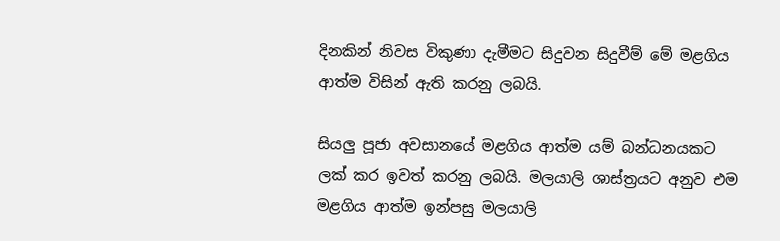දිනකින් නිවස විකුණා දැමීමට සිදුවන සිදුවීම් මේ මළගිය ආත්ම විසින් ඇති කරනු ලබයි.

සියලු පූජා අවසානයේ මළගිය ආත්ම යම් බන්ධනයකට ලක් කර ඉවත් කරනු ලබයි. මලයාලි ශාස්ත්‍රයට අනුව එම මළගිය ආත්ම ඉන්පසු මලයාලි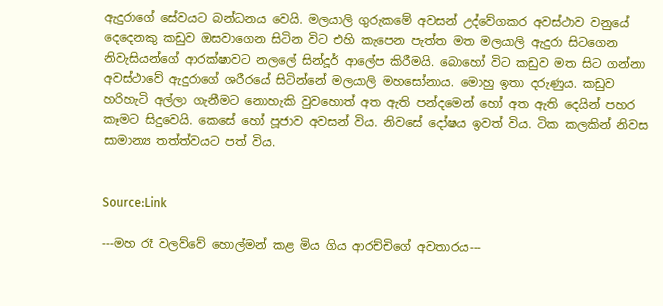ඇදුරාගේ සේවයට බන්ධනය වෙයි. මලයාලි ගුරුකමේ අවසන් උද්වේගකර අවස්ථාව වනුයේ දෙදෙනකු කඩුව ඔසවාගෙන සිටින විට එහි කැපෙන පැත්ත මත මලයාලි ඇදුරා සිටගෙන නිවැසියන්ගේ ආරක්ෂාවට නලලේ සින්දූර් ආලේප කිරීමයි. බොහෝ විට කඩුව මත සිට ගන්නා අවස්ථාවේ ඇදුරාගේ ශරීරයේ සිටින්නේ මලයාලි මහසෝනාය. මොහු ඉතා දරුණුය. කඩුව හරිහැටි අල්ලා ගැනීමට නොහැකි වුවහොත් අත ඇති පන්දමෙන් හෝ අත ඇති දෙයින් පහර කෑමට සිදුවෙයි. කෙසේ හෝ පූජාව අවසන් විය. නිවසේ දෝෂය ඉවත් විය. ටික කලකින් නිවස සාමාන්‍ය තත්ත්වයට පත් විය.


Source:Link

---මහ රෑ වලව්වේ හොල්මන් කළ මිය ගිය ආරච්චිගේ අවතාරය---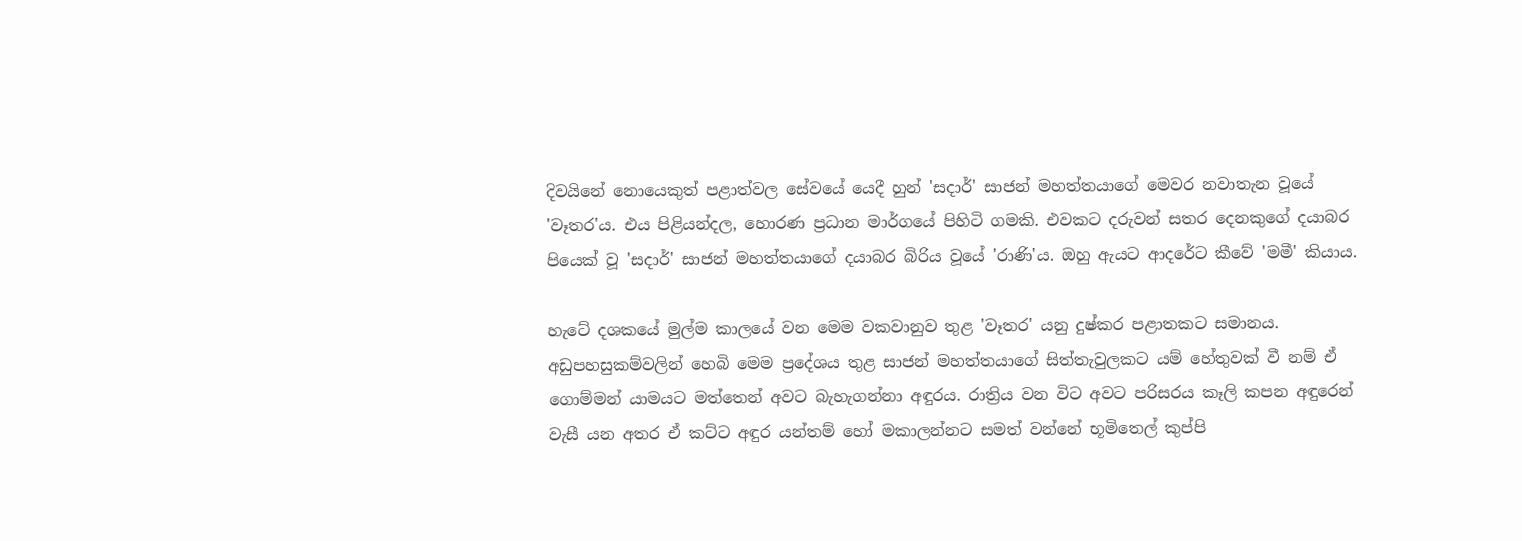දිවයිනේ නොයෙකුත් පළාත්වල සේවයේ යෙදී හුන් 'සදාර්' සාජන් මහත්තයාගේ මෙවර නවාතැන වූයේ 'වෑතර'ය. එය පිළියන්දල, හොරණ ප්‍රධාන මාර්ගයේ පිහිටි ගමකි. එවකට දරුවන් සතර දෙනකුගේ දයාබර පියෙක් වූ 'සදාර්' සාජන් මහත්තයාගේ දයාබර බිරිය වූයේ 'රාණි'ය. ඔහු ඇයට ආදරේට කීවේ 'මමී' කියාය.

හැටේ දශකයේ මුල්ම කාලයේ වන මෙම වකවානුව තුළ 'වෑතර' යනු දුෂ්කර පළාතකට සමානය. අඩුපහසුකම්වලින් හෙබි මෙම ප්‍රදේශය තුළ සාජන් මහත්තයාගේ සිත්තැවුලකට යම් හේතුවක් වී නම් ඒ ගොම්මන් යාමයට මත්තෙන් අවට බැහැගන්නා අඳුරය. රාත්‍රිය වන විට අවට පරිසරය කෑලි කපන අඳුරෙන් වැසී යන අතර ඒ කට්ට අඳුර යන්තම් හෝ මකාලන්නට සමත් වන්නේ භූමිතෙල් කුප්පි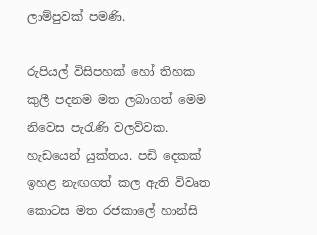ලාම්පුවක් පමණි.

රුපියල් විසිපහක් හෝ තිහක කුලී පදනම මත ලබාගත් මෙම නිවෙස පැරැණි වලව්වක. හැඩයෙන් යුක්තය. පඩි දෙකක් ඉහළ නැඟගත් කල ඇති විවෘත කොටස මත රජකාලේ හාන්සි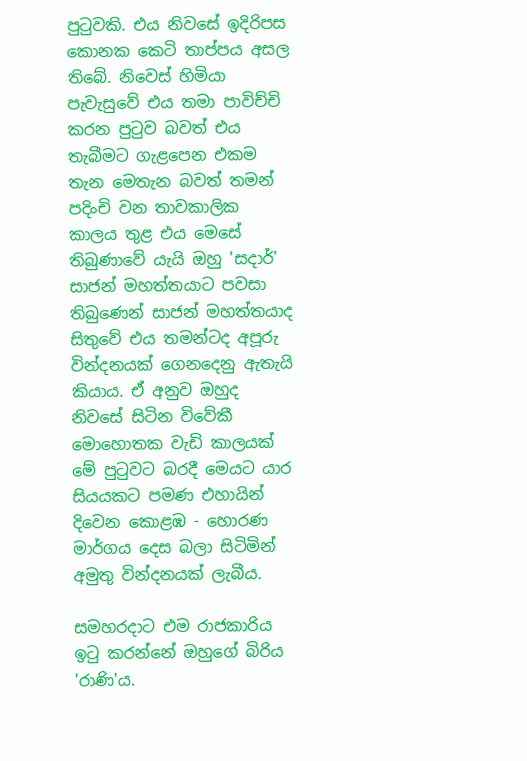පුටුවකි. එය නිවසේ ඉදිරිපස කොනක කෙටි තාප්පය අසල තිබේ. නිවෙස් හිමියා පැවැසුවේ එය තමා පාවිච්චි කරන පුටුව බවත් එය තැබීමට ගැළපෙන එකම තැන මෙතැන බවත් තමන් පදිංචි වන තාවකාලික කාලය තුළ එය මෙසේ තිබුණාවේ යැයි ඔහු 'සදාර්' සාජන් මහත්තයාට පවසා තිබුණෙන් සාජන් මහත්තයාද සිතුවේ එය තමන්ටද අපූරු වින්දනයක් ගෙනදෙනු ඇතැයි කියාය. ඒ අනුව ඔහුද නිවසේ සිටින විවේකී මොහොතක වැඩි කාලයක් මේ පුටුවට බරදී මෙයට යාර සියයකට පමණ එහායින් දිවෙන කොළඹ - හොරණ මාර්ගය දෙස බලා සිටිමින් අමුතු වින්දනයක් ලැබීය.

සමහරදාට එම රාජකාරිය ඉටු කරන්නේ ඔහුගේ බිරිය 'රාණි'ය.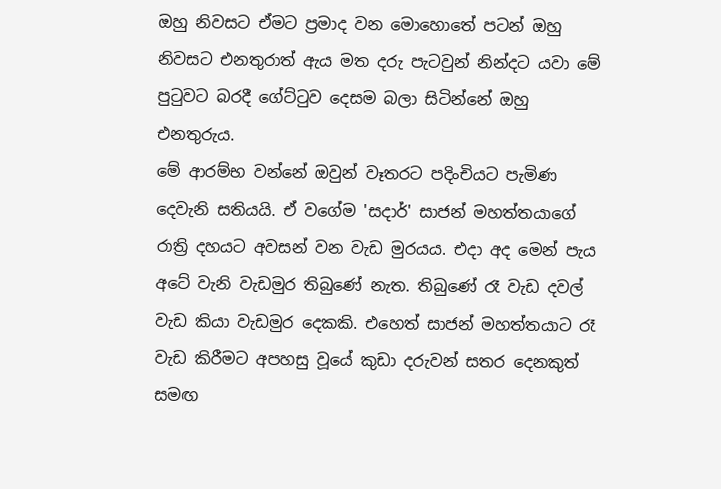ඔහු නිවසට ඒමට ප්‍රමාද වන මොහොතේ පටන් ඔහු නිවසට එනතුරාත් ඇය මත දරු පැටවුන් නින්දට යවා මේ පුටුවට බරදී ගේට්ටුව දෙසම බලා සිටින්නේ ඔහු එනතුරුය.
මේ ආරම්භ වන්නේ ඔවුන් වෑතරට පදිංචියට පැමිණ දෙවැනි සතියයි. ඒ වගේම 'සදාර්' සාජන් මහත්තයාගේ රාත්‍රි දහයට අවසන් වන වැඩ මුරයය. එදා අද මෙන් පැය අටේ වැනි වැඩමුර තිබුණේ නැත. තිබුණේ රෑ වැඩ දවල් වැඩ කියා වැඩමුර දෙකකි. එහෙත් සාජන් මහත්තයාට රෑ වැඩ කිරීමට අපහසු වූයේ කුඩා දරුවන් සතර දෙනකුත් සමඟ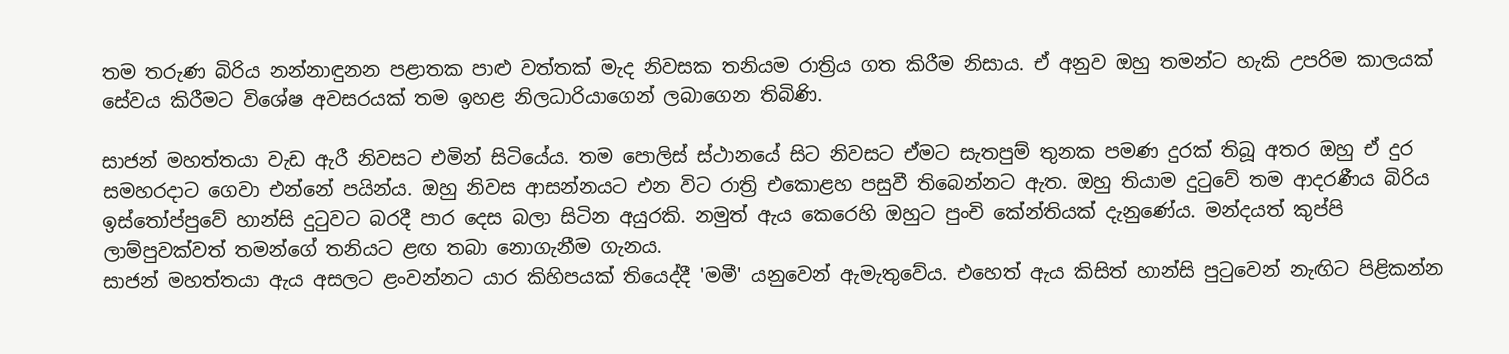තම තරුණ බිරිය නන්නාඳුනන පළාතක පාළු වත්තක් මැද නිවසක තනියම රාත්‍රිය ගත කිරීම නිසාය. ඒ අනුව ඔහු තමන්ට හැකි උපරිම කාලයක් සේවය කිරීමට විශේෂ අවසරයක් තම ඉහළ නිලධාරියාගෙන් ලබාගෙන තිබිණි.

සාජන් මහත්තයා වැඩ ඇරී නිවසට එමින් සිටියේය. තම පොලිස් ස්ථානයේ සිට නිවසට ඒමට සැතපුම් තුනක පමණ දුරක් තිබූ අතර ඔහු ඒ දුර සමහරදාට ගෙවා එන්නේ පයින්ය. ඔහු නිවස ආසන්නයට එන විට රාත්‍රි එකොළහ පසුවී තිබෙන්නට ඇත. ඔහු තියාම දුටුවේ තම ආදරණීය බිරිය ඉස්තෝප්පුවේ හාන්සි දුටුවට බරදී පාර දෙස බලා සිටින අයුරකි. නමුත් ඇය කෙරෙහි ඔහුට පුංචි කේන්තියක් දැනුණේය. මන්දයත් කුප්පි ලාම්පුවක්වත් තමන්ගේ තනියට ළඟ තබා නොගැනීම ගැනය.
සාජන් මහත්තයා ඇය අසලට ළංවන්නට යාර කිහිපයක් තියෙද්දී 'මමී' යනුවෙන් ඇමැතුවේය. එහෙත් ඇය කිසිත් හාන්සි පුටුවෙන් නැඟිට පිළිකන්න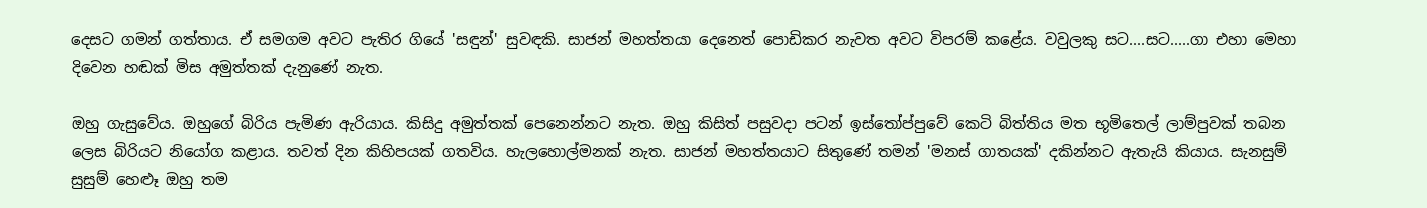දෙසට ගමන් ගත්තාය. ඒ සමගම අවට පැතිර ගියේ 'සඳුන්' සුවඳකි. සාජන් මහත්තයා දෙනෙත් පොඩිකර නැවත අවට විපරම් කළේය. වවුලකු සට....සට.....ගා එහා මෙහා දිවෙන හඬක් මිස අමුත්තක් දැනුණේ නැත.

ඔහු ගැසුවේය. ඔහුගේ බිරිය පැමිණ ඇරියාය. කිසිදු අමුත්තක් පෙනෙන්නට නැත. ඔහු කිසිත් පසුවදා පටන් ඉස්තෝප්පුවේ කෙටි බිත්තිය මත භූමිතෙල් ලාම්පුවක් තබන ලෙස බිරියට නියෝග කළාය. තවත් දින කිහිපයක් ගතවිය. හැලහොල්මනක් නැත. සාජන් මහත්තයාට සිතුණේ තමන් 'මනස් ගාතයක්' දකින්නට ඇතැයි කියාය. සැනසුම් සුසුම් හෙළුෑ ඔහු තම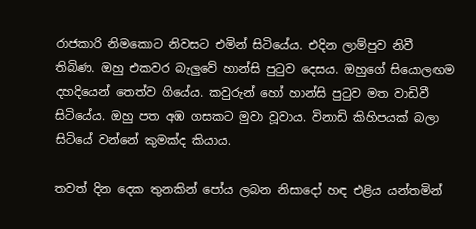රාජකාරි නිමකොට නිවසට එමින් සිටියේය. එදින ලාම්පුව නිවී තිබිණ. ඔහු එකවර බැලුවේ හාන්සි පුටුව දෙසය. ඔහුගේ සියොලඟම දහදියෙන් තෙත්ව ගියේය. කවුරුන් හෝ හාන්සි පුටුව මත වාඩිවී සිටියේය. ඔහු පත අඹ ගසකට මුවා වූවාය. විනාඩි කිහිපයක් බලා සිටියේ වන්නේ කුමක්ද කියාය.

තවත් දින දෙක තුනකින් පෝය ලබන නිසාදෝ හඳ එළිය යන්තමින්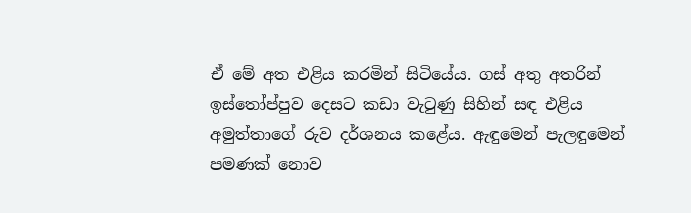ඒ මේ අත එළිය කරමින් සිටියේය. ගස් අතු අතරින් ඉස්තෝප්පුව දෙසට කඩා වැටුණු සිහින් සඳ එළිය අමුත්තාගේ රුව දර්ශනය කළේය. ඇඳුමෙන් පැලඳුමෙන් පමණක් නොව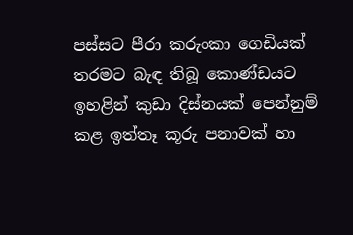පස්සට පීරා කරුංකා ගෙඩියක් තරමට බැඳ තිබූ කොණ්ඩයට ඉහළින් කුඩා දිස්නයක් පෙන්නුම් කළ ඉත්තෑ කූරු පනාවක් හා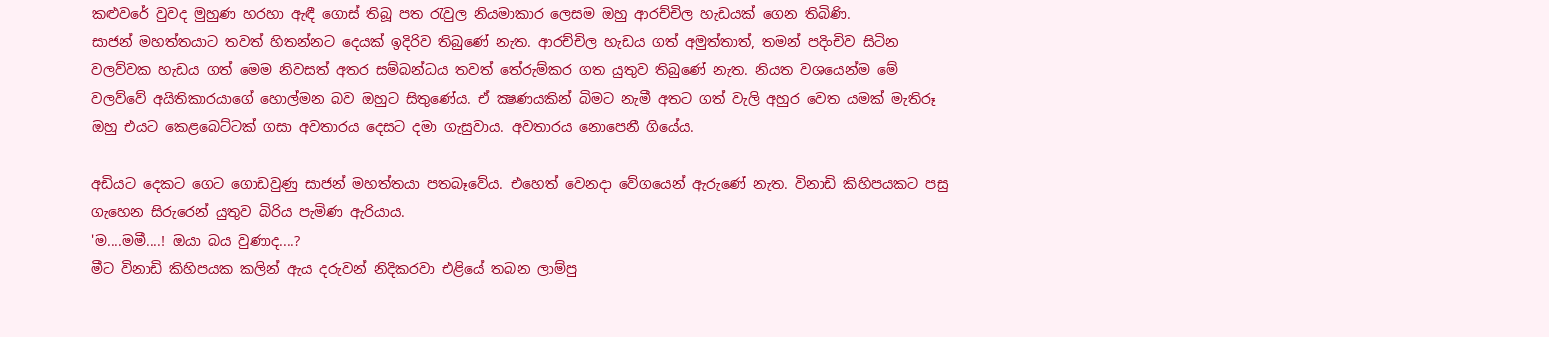කළුවරේ වුවද මුහුණ හරහා ඇඳී ගොස් තිබූ පත රැවුල නියමාකාර ලෙසම ඔහු ආරච්චිල හැඩයක් ගෙන තිබිණි.
සාජන් මහත්තයාට තවත් හිතන්නට දෙයක් ඉදිරිව තිබුණේ නැත. ආරච්චිල හැඩය ගත් අමුත්තාත්, තමන් පදිංචිව සිටින වලව්වක හැඩය ගත් මෙම නිවසත් අතර සම්බන්ධය තවත් තේරුම්කර ගත යුතුව තිබුණේ නැත. නියත වශයෙන්ම මේ වලව්වේ අයිතිකාරයාගේ හොල්මන බව ඔහුට සිතුණේය. ඒ ක්‍ෂණයකින් බිමට නැමී අතට ගත් වැලි අහුර වෙත යමක් මැතිරූ ඔහු එයට කෙළබෙට්ටක් ගසා අවතාරය දෙසට දමා ගැසුවාය. අවතාරය නොපෙනී ගියේය.

අඩියට දෙකට ගෙට ගොඩවුණු සාජන් මහත්තයා පතබෑවේය. එහෙත් වෙනදා වේගයෙන් ඇරුණේ නැත. විනාඩි කිහිපයකට පසු ගැහෙන සිරුරෙන් යුතුව බිරිය පැමිණ ඇරියාය.
'ම....මමී....! ඔයා බය වුණාද....?
මීට විනාඩි කිහිපයක කලින් ඇය දරුවන් නිදිකරවා එළියේ තබන ලාම්පු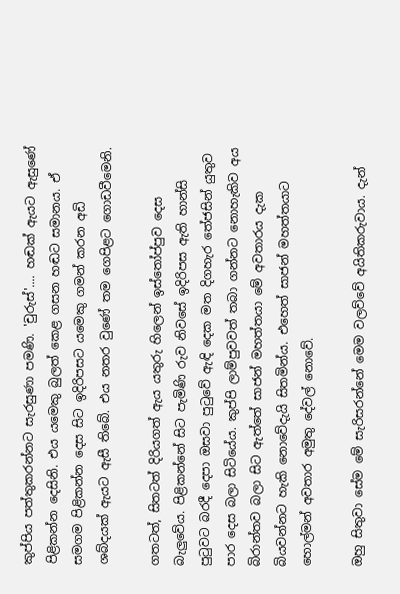කුප්පිය පත්තුකරන්නට සැරසුණා පමණි. 'චුරුස්'.... හඬක් ඇයට ඇසුණේ පිළිකන්න දෙසිනි. එය යමෙකු බුලත් කෙළ ගසන හඬට සමානය. ඒ සමගම පිළිකන්න දෙස සිට ඉදිරිපසට යමෙකු ගමන් කරන අඩි ශබ්දයක් ඇයට ඇසී තිබේ. එය නතර වුණේ තම ගෙපිළට ගොඩවීමෙනි.

ගතටත්, සිතටත් දිරියගත් ඇය යතුරු හිලෙන් ඉස්තෝප්පුව දෙස බැලුවේය. පිළිකන්නේ සිට පැමිණි රුව නිවසේ ඉදිරිපස ඇති හාන්සි පුටුවට බරදී දෙපා ඔසවා පුටුවේ ඇඳි දෙක මත දිගහැර තේජසින් යුතුව පාර දෙස බලා සිටියේය. කුප්පි ලාම්පුවවත් තබා ගන්නට නොහැකිව අය බිරාන්තව බලා සිට ඇත්තේ සාජන් මහත්තයා මේ අවතාරය දැක බියවන්නට හැකි නොවේදැයි සිතමින්ය. එහෙත් සාජන් මහත්තයාට හොල්මන් අවතාර අමුතු දේවල් නොවේ.

ඔහු සිතුවා සේම මේ සැරිසරන්නේ මෙම වලව්වේ අයිතිකරුවාය. දැන්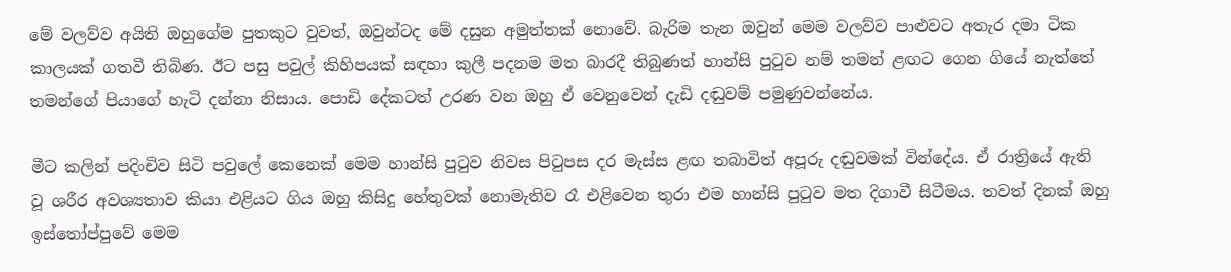මේ වලව්ව අයිති ඔහුගේම පුතකුට වුවත්, ඔවුන්ටද මේ දසුන අමුත්තක් නොවේ. බැරිම තැන ඔවුන් මෙම වලව්ව පාළුවට අතැර දමා ටික කාලයක් ගතවී තිබිණ. ඊට පසු පවුල් කිහිපයක් සඳහා කුලී පදනම මත බාරදී තිබුණත් හාන්සි පුටුව නම් තමන් ළඟට ගෙන ගියේ නැත්තේ තමන්ගේ පියාගේ හැටි දන්නා නිසාය. පොඩි දේකටත් උරණ වන ඔහු ඒ වෙනුවෙන් දැඩි දඬුවම් පමුණුවන්නේය.

මීට කලින් පදිංචිව සිටි පවුලේ කෙනෙක් මෙම හාන්සි පුටුව නිවස පිටුපස දර මැස්ස ළඟ තබාවිත් අපූරු දඬුවමක් වින්දේය. ඒ රාත්‍රියේ ඇති වූ ශරීර අවශ්‍යතාව කියා එළියට ගිය ඔහු කිසිදු හේතුවක් නොමැතිව රෑ එළිවෙන තුරා එම හාන්සි පුටුව මත දිගාවී සිටීමය. තවත් දිනක් ඔහු ඉස්තෝප්පුවේ මෙම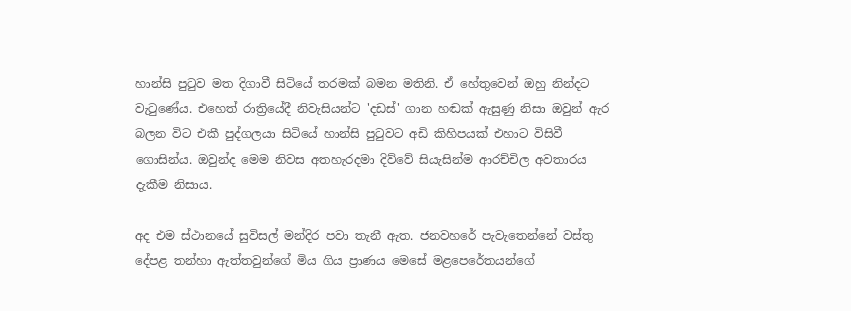හාන්සි පුටුව මත දිගාවී සිටියේ තරමක් බමන මතිනි. ඒ හේතුවෙන් ඔහු නින්දට වැටුණේය. එහෙත් රාත්‍රියේදී නිවැසියන්ට 'දඩස්' ගාන හඬක් ඇසුණු නිසා ඔවුන් ඇර බලන විට එකී පුද්ගලයා සිටියේ හාන්සි පුටුවට අඩි කිහිපයක් එහාට විසිවී ගොසින්ය. ඔවුන්ද මෙම නිවස අතහැරදමා දිව්වේ සියැසින්ම ආරච්චිල අවතාරය දැකීම නිසාය.

අද එම ස්ථානයේ සුවිසල් මන්දිර පවා තැනී ඇත. ජනවහරේ පැවැතෙන්නේ වස්තු දේපළ තන්හා ඇත්තවුන්ගේ මිය ගිය ප්‍රාණය මෙසේ මළපෙරේතයන්ගේ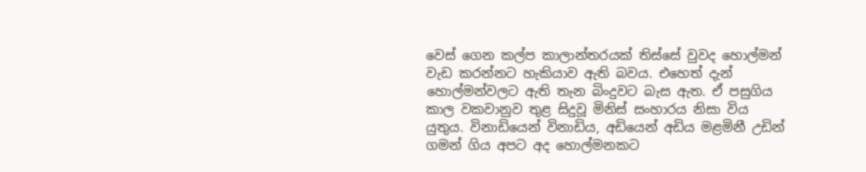වෙස් ගෙන කල්ප කාලාන්තරයක් තිස්සේ වුවද හොල්මන් වැඩ කරන්නට හැකියාව ඇති බවය. එහෙත් දැන් හොල්මන්වලට ඇති තැන බිංදුවට බැස ඇත. ඒ පසුගිය කාල වකවානුව තුළ සිදුවූ මිනිස් සංහාරය නිසා විය යුතුය. විනාඩියෙන් විනාඩිය, අඩියෙන් අඩිය මළමිනී උඩින් ගමන් ගිය අපට අද හොල්මනකට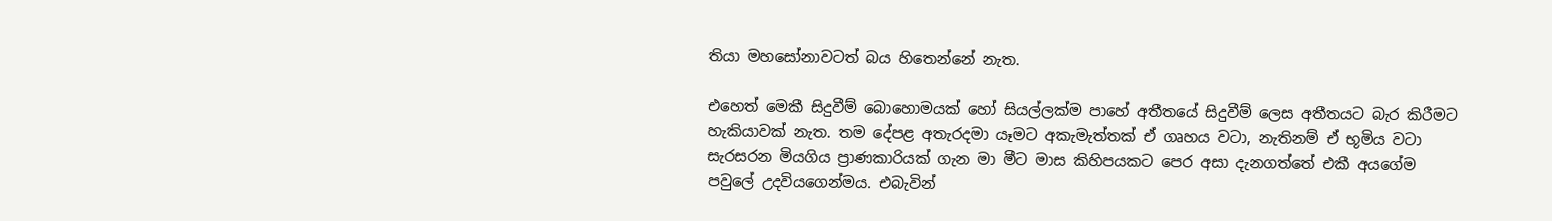තියා මහසෝනාවටත් බය හිතෙන්නේ නැත.

එහෙත් මෙකී සිදුවීම් බොහොමයක් හෝ සියල්ලක්ම පාහේ අතීතයේ සිදුවීම් ලෙස අතීතයට බැර කිරීමට හැකියාවක් නැත. තම දේපළ අතැරදමා යෑමට අකැමැත්තක් ඒ ගෘහය වටා, නැතිනම් ඒ භූමිය වටා සැරසරන මියගිය ප්‍රාණකාරියක් ගැන මා මීට මාස කිහිපයකට පෙර අසා දැනගත්තේ එකී අයගේම පවුලේ උදවියගෙන්මය. එබැවින්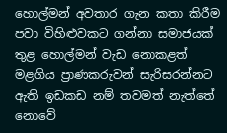හොල්මන් අවතාර ගැන කතා කිරීම පවා විහිළුවකට ගන්නා සමාජයක් තුළ හොල්මන් වැඩ නොකළත් මළගිය ප්‍රාණකරුවන් සැරිසරන්නට ඇති ඉඩකඩ නම් තවමත් නැත්තේ නොවේ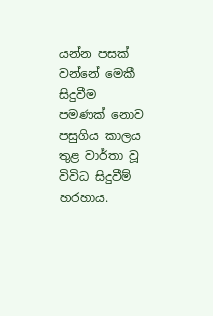යන්න පසක් වන්නේ මෙකී සිදුවීම පමණක් නොව පසුගිය කාලය තුළ වාර්තා වූ විවිධ සිදුවීම් හරහාය.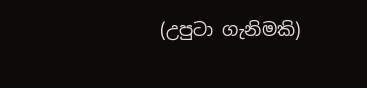(උපුටා ගැනිමකි)